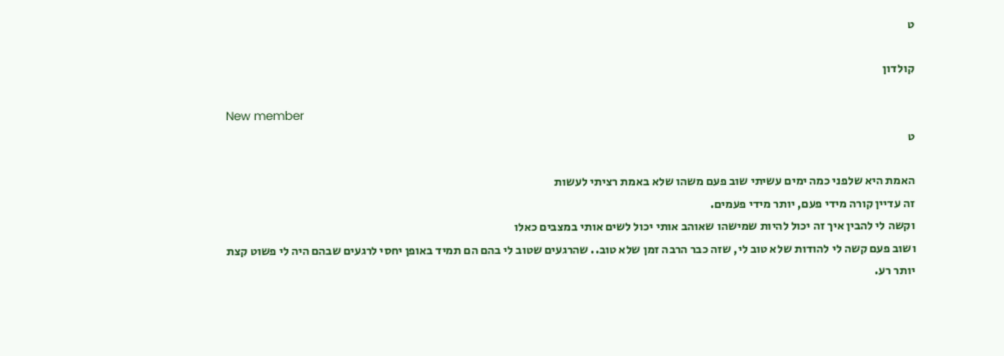ט

קולדון

New member
ט

האמת היא שלפני כמה ימים עשיתי שוב פעם משהו שלא באמת רציתי לעשות
זה עדיין קורה מידי פעם, יותר מידי פעמים.
וקשה לי להבין איך זה יכול להיות שמישהו שאוהב אותי יכול לשים אותי במצבים כאלו
ושוב פעם קשה לי להודות שלא טוב לי, שזה כבר הרבה זמן שלא טוב.. שהרגעים שטוב לי בהם הם תמיד באופן יחסי לרגעים שבהם היה לי פשוט קצת יותר רע.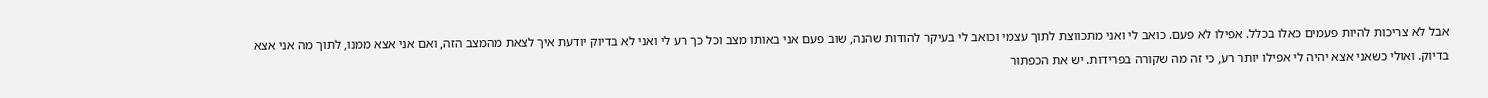אבל לא צריכות להיות פעמים כאלו בכלל. אפילו לא פעם. כואב לי ואני מתכווצת לתוך עצמי וכואב לי בעיקר להודות שהנה, שוב פעם אני באותו מצב וכל כך רע לי ואני לא בדיוק יודעת איך לצאת מהמצב הזה, ואם אני אצא ממנו, לתוך מה אני אצא בדיוק. ואולי כשאני אצא יהיה לי אפילו יותר רע, כי זה מה שקורה בפרידות. יש את הכפתור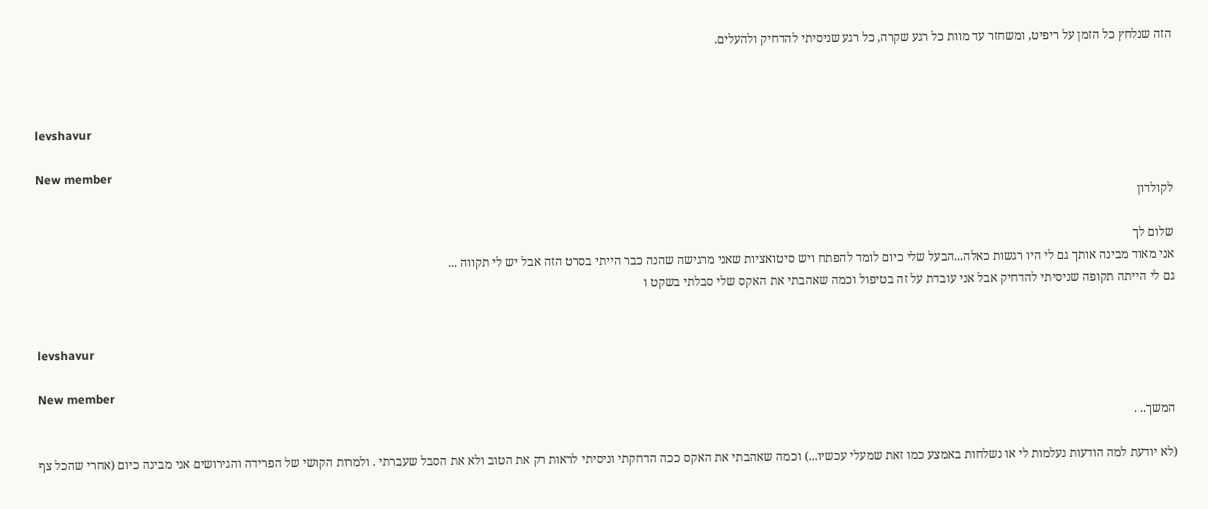הזה שנלחץ כל הזמן על ריפיט, ומשחזר עד מוות כל רגע שקרה, כל רגע שניסיתי להדחיק ולהעלים.



levshavur

New member
לקולדון

שלום לך
אני מאוד מבינה אותך גם לי היו רגשות כאלה...הבעל שלי כיום לומד להפתח ויש סיטואציות שאני מרגישה שהנה כבר הייתי בסרט הזה אבל יש לי תקווה ...
גם לי הייתה תקופה שניסיתי להדחיק אבל אני עובדת על זה בטיפול וכמה שאהבתי את האקס שלי סבלתי בשקט ו


levshavur

New member
המשך.. .

(לא יודעת למה הודעות נעלמות לי או נשלחות באמצע כמו זאת שמעלי עכשיו...) וכמה שאהבתי את האקס ככה הדחקתי וניסיתי לראות רק את הטוב ולא את הסבל שעברתי . ולמרות הקושי של הפרידה והגירושים אני מבינה כיום (אחרי שהכל צף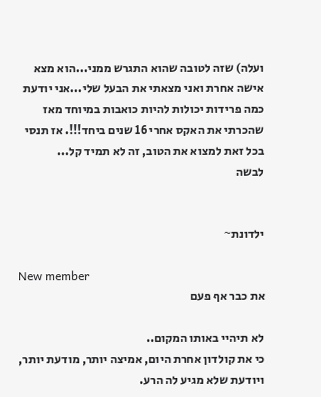ועלה) שזה לטובה שהוא התגרש ממני...הוא מצא אישה אחרת ואני מצאתי את הבעל שלי...אני יודעת כמה פרידות יכולות להיות כואבות במיוחד מאז שהכרתי את האקס אחרי 16 שנים ביחד!!!. אז תנסי בכל זאת למצוא את הטוב, זה לא תמיד קל...
לבשה


ילדונת~

New member
את כבר אף פעם

לא תיהיי באותו המקום..
כי את קולדון אחרת היום, אמיצה יותר, מודעת יותר, ויודעת שלא מגיע לה הרע.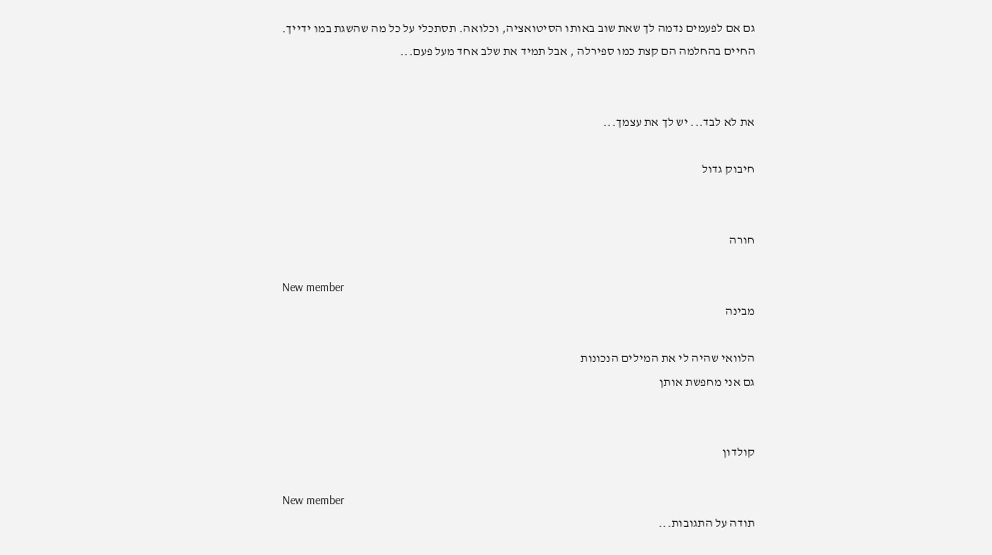גם אם לפעמים נדמה לך שאת שוב באותו הסיטואציה, וכלואה. תסתכלי על כל מה שהשגת במו ידייך.
החיים בהחלמה הם קצת כמו ספירלה , אבל תמיד את שלב אחד מעל פעם...


את לא לבד... יש לך את עצמך...

חיבוק גדול


חורה

New member
מבינה

הלוואי שהיה לי את המילים הנכונות
גם אני מחפשת אותן


קולדון

New member
תודה על התגובות...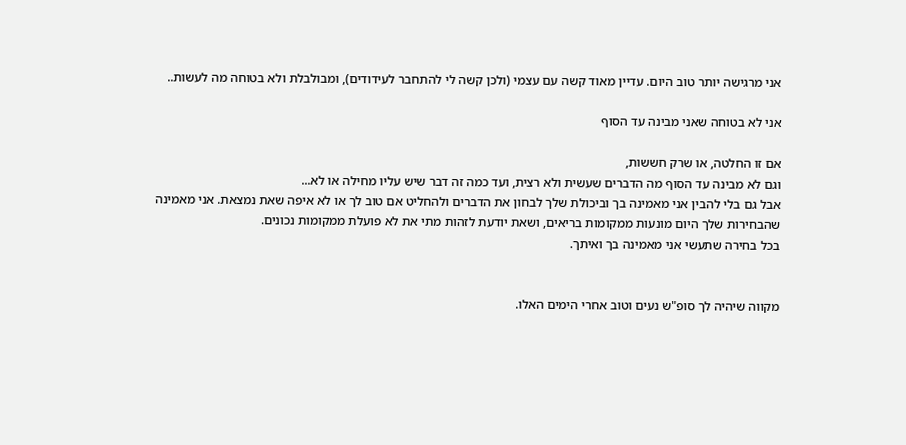אני מרגישה יותר טוב היום. עדיין מאוד קשה עם עצמי (ולכן קשה לי להתחבר לעידודים), ומבולבלת ולא בטוחה מה לעשות..

אני לא בטוחה שאני מבינה עד הסוף

אם זו החלטה, או שרק חששות,
וגם לא מבינה עד הסוף מה הדברים שעשית ולא רצית, ועד כמה זה דבר שיש עליו מחילה או לא...
אבל גם בלי להבין אני מאמינה בך וביכולת שלך לבחון את הדברים ולהחליט אם טוב לך או לא איפה שאת נמצאת. אני מאמינה שהבחירות שלך היום מונעות ממקומות בריאים, ושאת יודעת לזהות מתי את לא פועלת ממקומות נכונים.
בכל בחירה שתעשי אני מאמינה בך ואיתך.


מקווה שיהיה לך סופ"ש נעים וטוב אחרי הימים האלו.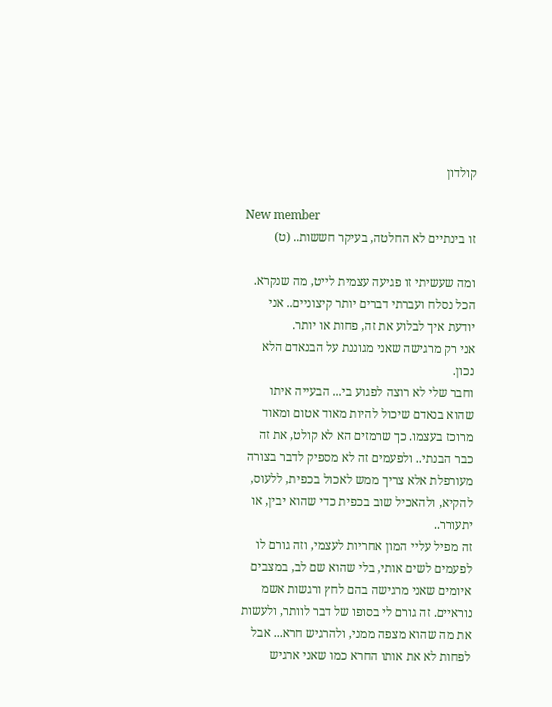קולדון

New member
זו בינתיים לא החלטה, בעיקר חששות.. (ט)

ומה שעשיתי זו פגיעה עצמית לייט, מה שנקרא.
הכל נסלח ועברתי דברים יותר קיצוניים.. אני יודעת איך לבלוע את זה, פחות או יותר.
אני רק מרגישה שאני מגוננת על הבנאדם הלא נכון.
וחבר שלי לא רוצה לפגוע בי... הבעייה איתו שהוא בנאדם שיכול להיות מאוד אטום ומאוד מרוכז בעצמו. כך שרמזים הא לא קולט, את זה כבר הבנתי.. ולפעמים זה לא מספיק לדבר בצורה מעורפלת אלא צריך ממש לאכול בכפית, ללעוס, להקיא, ולהאכיל שוב בכפית כדי שהוא יבין, או יתעורר..
זה מפיל עליי המון אחריות לעצמי, וזה גורם לו לפעמים לשים אותי, בלי שהוא שם לב, במצבים איומים שאני מרגישה בהם לחץ ורגשות אשמ נוראיים. זה גורם לי בסופו של דבר לוותר, ולעשות את מה שהוא מצפה ממני, ולהרגיש חרא... אבל לפחות לא את אותו החרא כמו שאני ארגיש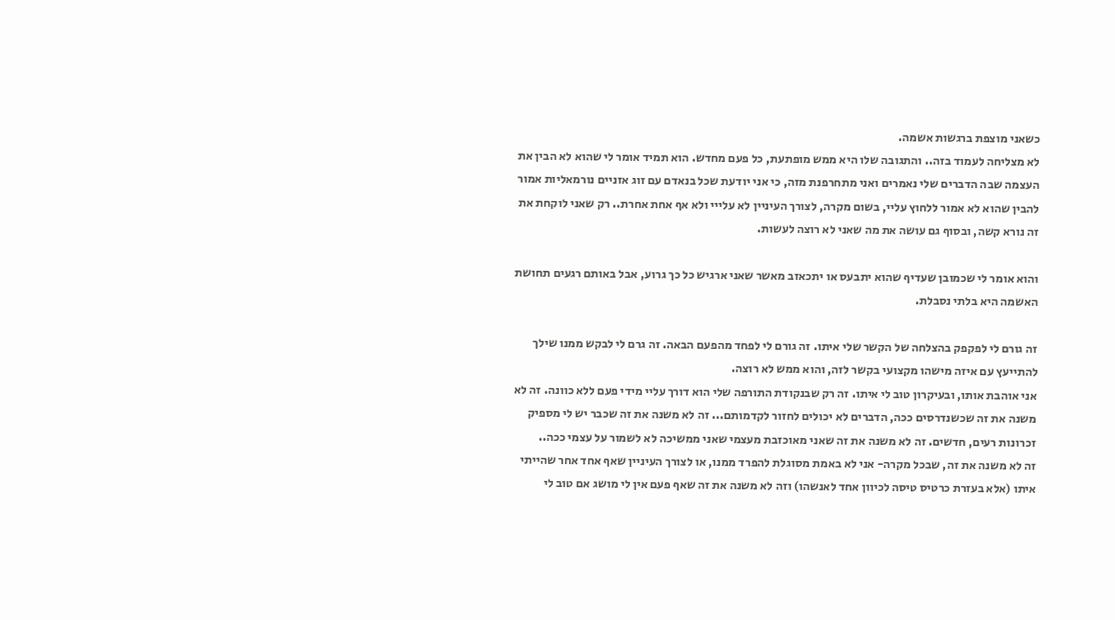כשאני מוצפת ברגשות אשמה.
לא מצליחה לעמוד בזה.. והתגובה שלו היא ממש מופתעת, כל פעם מחדש. הוא תמיד אומר לי שהוא לא הבין את העצמה שבה הדברים שלי נאמרים ואני מתחרפנת מזה, כי אני יודעת שכל בנאדם עם זוג אזניים נורמאליות אמור להבין שהוא לא אמור ללחוץ עליי, בשום מקרה, לצורך העיניין לא עלייי ולא אף אחת אחרת.. רק שאני לוקחת את זה נורא קשה, ובסוף גם עושה את מה שאני לא רוצה לעשות.

והוא אומר לי שכמובן שעדיף שהוא יתבעס או יתכאזב מאשר שאני ארגיש כל כך גרוע, אבל באותם רגעים תחושת האשמה היא בלתי נסבלת.

זה גורם לי לפקפק בהצלחה של הקשר שלי איתו. זה גורם לי לפחד מהפעם הבאה. זה גרם לי לבקש ממנו שילך להתייעץ עם איזה מישהו מקצועי בקשר לזה, והוא ממש לא רוצה.
אני אוהבת אותו, ובעיקרון טוב לי איתו. זה רק שבנקודת התורפה שלי הוא דורך עליי מידי פעם ללא כוונה. זה לא משנה את זה שכשנדרסים ככה, הדברים לא יכולים לחזור לקדמותם... זה לא משנה את זה שכבר יש לי מספיק זכרונות רעים, חדשים. זה לא משנה את זה שאני מאוכזבת מעצמי שאני ממשיכה לא לשמור על עצמי ככה..
זה לא משנה את זה, שבכל מקרה- אני לא באמת מסוגלת להפרד ממנו, או לצורך העיניין שאף אחד אחר שהייתי איתו (אלא בעזרת כרטיס טיסה לכיוון אחד לאנשהו) וזה לא משנה את זה שאף פעם אין לי מושג אם טוב לי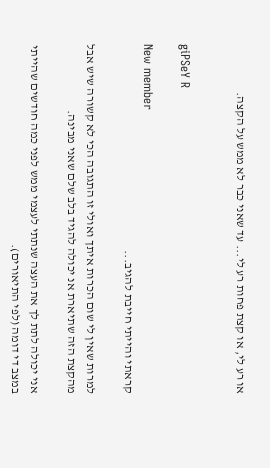או רע לי, או קצת פחות רע לי... עד שאני כבר לא ממש על הקצה.


giPSeY R

New member
קראתי והייתי חייבת להגיב...

למרות שאין לי שום הכרות איתך ואולי זו התגובה הכי לא קשורה שיש אבל מהקצת הזה שתיארת אנ יכולה להגיד בלב שלם שאני מבינה.

אני יכולה לתת לך את העצה שנתתי לעצמי ממש לפני כמה חודשים שהייתי במצב די דומה (לפי התיאורים).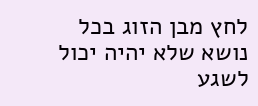לחץ מבן הזוג בכל נושא שלא יהיה יכול לשגע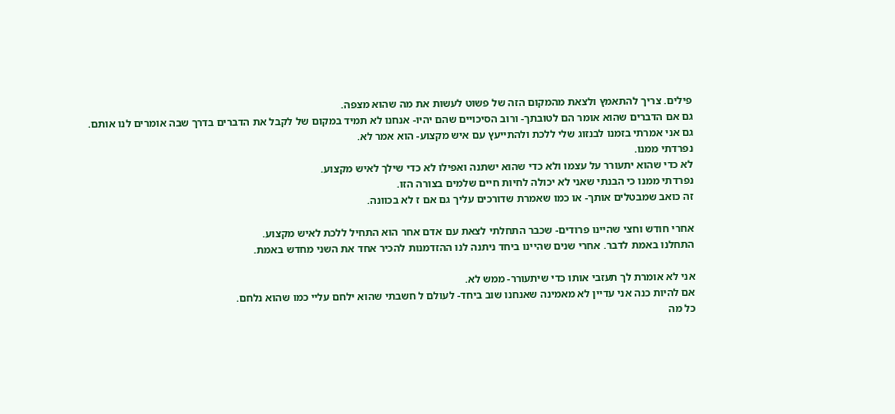פילים. צריך להתאמץ ולצאת מהמקום הזה של פשוט לעשות את מה שהוא מצפה.
גם אם הדברים שהוא אומר הם לטובתך- ורוב הסיכויים שהם יהיו- אנחנו לא תמיד במקום של לקבל את הדברים בדרך שבה אומרים לנו אותם.
גם אני אמרתי בזמנו לבנזוג שלי ללכת ולהתייעץ עם איש מקצוע- הוא אמר לא.
נפרדתי ממנו.
לא כדי שהוא יתעורר על עצמו ולא כדי שהוא ישתנה ואפילו לא כדי שילך לאיש מקצוע.
נפרדתי ממנו כי הבנתי שאני לא יכולה לחיות חיים שלמים בצורה הזו.
זה כואב שמבטלים אותך- או כמו שאמרת שדורכים עליך גם אם ז לא בכוונה.

אחרי חודש וחצי שהיינו פרודים- שכבר התחלתי לצאת עם אדם אחר הוא התחיל ללכת לאיש מקצוע.
התחלנו באמת לדבר. אחרי שנים שהיינו ביחד ניתנה לנו ההזדמנות להכיר אחד את השני מחדש באמת.

אני לא אומרת לך תעזבי אותו כדי שיתעורר- ממש לא.
אם להיות כנה אני עדיין לא מאמינה שאנחנו שוב ביחד- לעולם ל חשבתי שהוא ילחם עליי כמו שהוא נלחם.
כל מה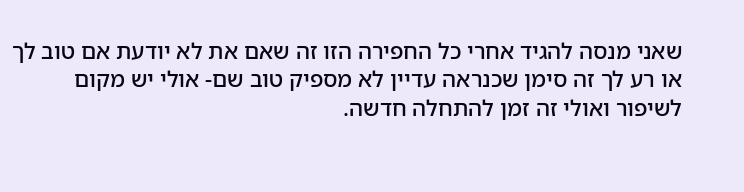שאני מנסה להגיד אחרי כל החפירה הזו זה שאם את לא יודעת אם טוב לך או רע לך זה סימן שכנראה עדיין לא מספיק טוב שם- אולי יש מקום לשיפור ואולי זה זמן להתחלה חדשה.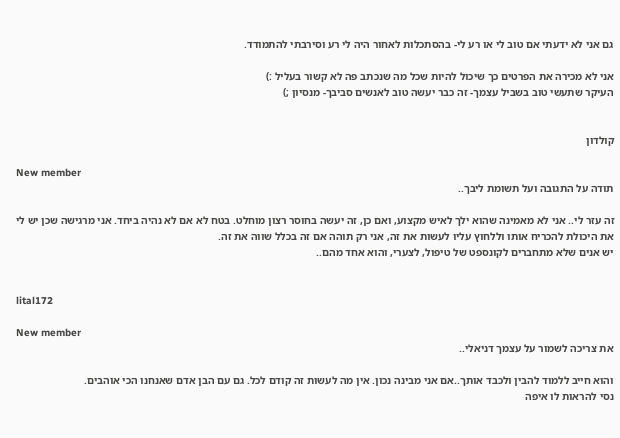גם אני לא ידעתי אם טוב לי או רע לי- בהסתכלות לאחור היה לי רע וסירבתי להתמודד.

אני לא מכירה את הפרטים כך שיכול להיות שכל מה שנכתב פה לא קשור בעליל :)
העיקר שתעשי טוב בשביל עצמך- זה כבר יעשה טוב לאנשים סביבך- מנסיון ;)


קולדון

New member
תודה על התגובה ועל תשומת ליבך..

זה עזר לי.. אני לא מאמינה שהוא ילך לאיש מקצוע, ואם כן, זה יעשה בחוסר רצון מוחלט. בטח לא אם לא נהיה ביחד. אני מרגישה שכן יש לי את היכולת להכריח אותו וללחוץ עליו לעשות את זה, אני רק תוהה אם זה בכלל שווה את זה.
יש אנים שלא מתחברים לקונספט של טיפול, לצערי, והוא אחד מהם..


lital172

New member
את צריכה לשמור על עצמך דניאלי..

והוא חייב ללמוד להבין ולכבד אותך..אם אני מבינה נכון. אין מה לעשות זה קודם לכל. גם עם הבן אדם שאנחנו הכי אוהבים.
נסי להראות לו איפה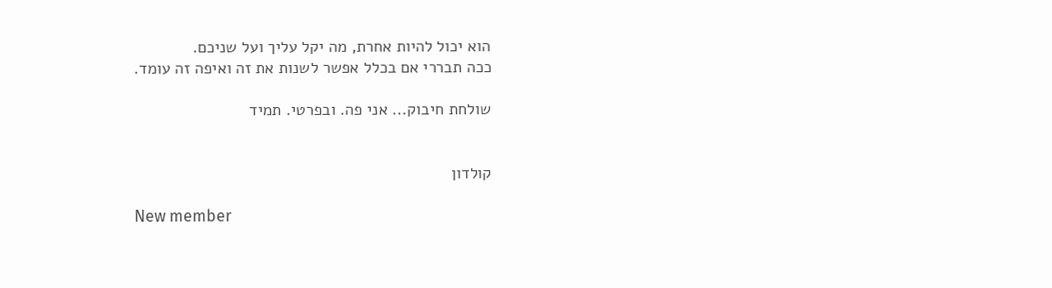הוא יכול להיות אחרת, מה יקל עליך ועל שניכם.
ככה תבררי אם בכלל אפשר לשנות את זה ואיפה זה עומד.

שולחת חיבוק... אני פה. ובפרטי. תמיד


קולדון

New member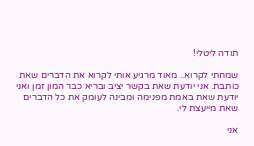תודה ליטלי!

שמחתי לקרוא.. מאוד מרגיע אותי לקרוא את הדברים שאת כותבת. אני יודעת שאת בקשר יציב ובריא כבר המון זמן ואני יודעת שאת באמת מפנימה ומבינה לעומק את כל הדברים שאת מייעצת לי.

אני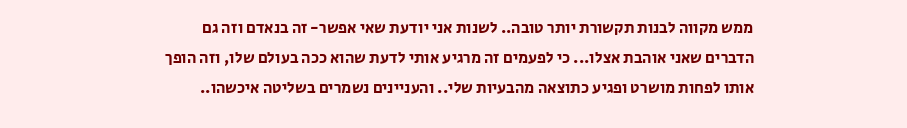ממש מקווה לבנות תקשורת יותר טובה.. לשנות אני יודעת שאי אפשר- זה בנאדם וזה גם הדברים שאני אוהבת אצלו... כי לפעמים זה מרגיע אותי לדעת שהוא ככה בעולם שלו, וזה הופך אותו לפחות מושרט ופגיע כתוצאה מהבעיות שלי.. והעניינים נשמרים בשליטה איכשהו..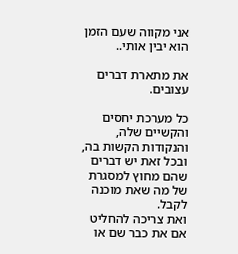אני מקווה שעם הזמן הוא יבין אותי..

את מתארת דברים עצובים.

כל מערכת יחסים והקשיים שלה, והנקודות הקשות בה,
ובכל זאת יש דברים שהם מחוץ למסגרת של מה שאת מוכנה לקבל.
ואת צריכה להחליט אם את כבר שם או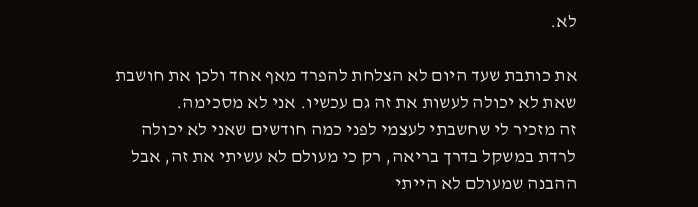לא.

את כותבת שעד היום לא הצלחת להפרד מאף אחד ולכן את חושבת שאת לא יכולה לעשות את זה גם עכשיו. אני לא מסכימה.
זה מזכיר לי שחשבתי לעצמי לפני כמה חודשים שאני לא יכולה לרדת במשקל בדרך בריאה, רק כי מעולם לא עשיתי את זה, אבל ההבנה שמעולם לא הייתי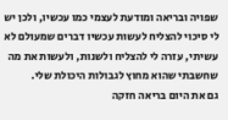שפויה ובריאה ומודעת לעצמי כמו עכשיו, ולכן יש לי סיכוי להצליח לעשות עכשיו דברים שמעולם לא עשיתי, עזרה לי להצליח ולשנות, ולעשות את מה שחשבתי שהוא מחוץ לגבולות היכולת שלי.
גם את היום בריאה חזקה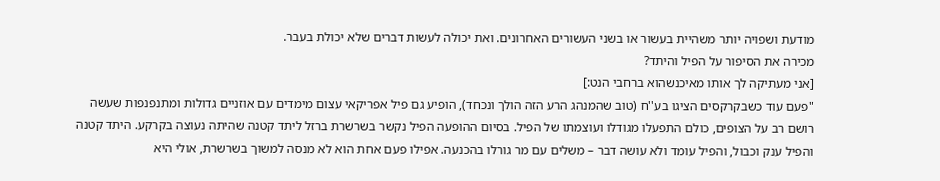מודעת ושפויה יותר משהיית בעשור או בשני העשורים האחרונים. ואת יכולה לעשות דברים שלא יכולת בעבר.
מכירה את הסיפור על הפיל והיתד?
[אני מעתיקה לך אותו מאיכנשהוא ברחבי הנט:]
"פעם עוד כשבקרקסים הציגו בע''ח (טוב שהמנהג הרע הזה הולך ונכחד), הופיע גם פיל אפריקאי עצום מימדים עם אוזניים גדולות ומתנפנפות שעשה רושם רב על הצופים, כולם התפעלו מגודלו ועוצמתו של הפיל. בסיום ההופעה הפיל נקשר בשרשרת ברזל ליתד קטנה שהיתה נעוצה בקרקע. היתד קטנה והפיל ענק וכבול, והפיל עומד ולא עושה דבר – משלים עם מר גורלו בהכנעה. אפילו פעם אחת הוא לא מנסה למשוך בשרשרת, אולי היא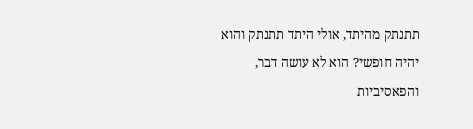תתנתק מהיתד, אולי היתד תתנתק והוא יהיה חופשי? הוא לא עושה דבר, והפאסיביות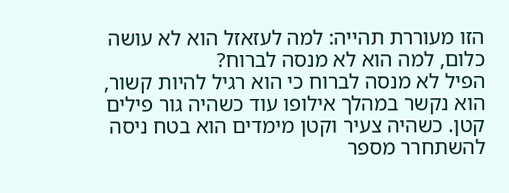הזו מעוררת תהייה: למה לעזאזל הוא לא עושה כלום, למה הוא לא מנסה לברוח?
הפיל לא מנסה לברוח כי הוא רגיל להיות קשור, הוא נקשר במהלך אילופו עוד כשהיה גור פילים קטן. כשהיה צעיר וקטן מימדים הוא בטח ניסה להשתחרר מספר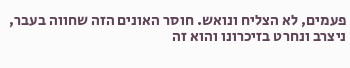פעמים, לא הצליח ונואש. חוסר האונים הזה שחווה בעבר, ניצרב ונחרט בזיכרונו והוא זה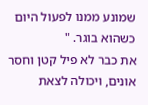שמונע ממנו לפעול היום כשהוא בוגר. "
את כבר לא פיל קטן וחסר אונים, ויכולה לצאת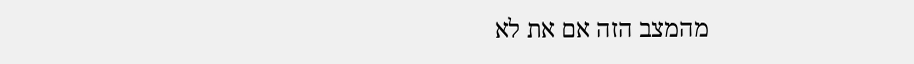מהמצב הזה אם את לא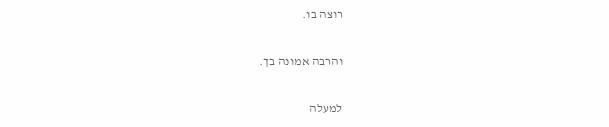רוצה בו.

והרבה אמונה בך.

למעלה